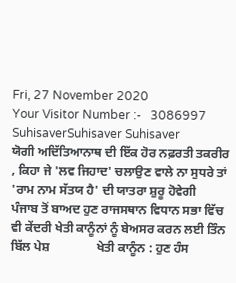Fri, 27 November 2020
Your Visitor Number :-   3086997
SuhisaverSuhisaver Suhisaver
ਯੋਗੀ ਅਦਿੱਤਿਆਨਾਥ ਦੀ ਇੱਕ ਹੋਰ ਨਫ਼ਰਤੀ ਤਕਰੀਰ , ਕਿਹਾ ਜੇ 'ਲਵ ਜਿਹਾਦ' ਚਲਾਉਣ ਵਾਲੇ ਨਾ ਸੁਧਰੇ ਤਾਂ 'ਰਾਮ ਨਾਮ ਸੱਤਯ ਹੈ' ਦੀ ਯਾਤਰਾ ਸ਼ੁਰੂ ਹੋਵੇਗੀ               ਪੰਜਾਬ ਤੋਂ ਬਾਅਦ ਹੁਣ ਰਾਜਸਥਾਨ ਵਿਧਾਨ ਸਭਾ ਵਿੱਚ ਵੀ ਕੇਂਦਰੀ ਖੇਤੀ ਕਾਨੂੰਨਾਂ ਨੂੰ ਬੇਅਸਰ ਕਰਨ ਲਈ ਤਿੰਨ ਬਿੱਲ ਪੇਸ਼               ਖੇਤੀ ਕਾਨੂੰਨ : ਹੁਣ ਹੰਸ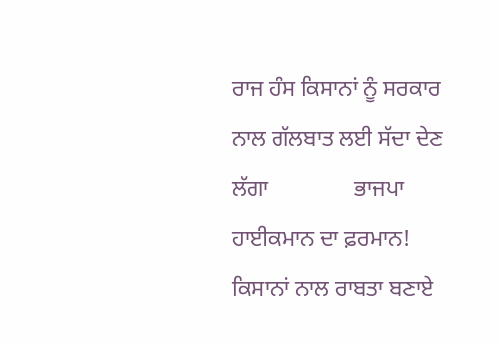ਰਾਜ ਹੰਸ ਕਿਸਾਨਾਂ ਨੂੰ ਸਰਕਾਰ ਨਾਲ ਗੱਲਬਾਤ ਲਈ ਸੱਦਾ ਦੇਣ ਲੱਗਾ               ਭਾਜਪਾ ਹਾਈਕਮਾਨ ਦਾ ਫ਼ਰਮਾਨ! ਕਿਸਾਨਾਂ ਨਾਲ ਰਾਬਤਾ ਬਣਾਏ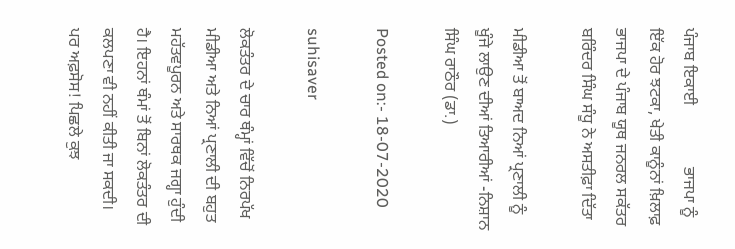ਪੰਜਾਬ ਇਕਾਈ               ਭਾਜਪਾ ਨੂੰ ਇੱਕ ਹੋਰ ਝਟਕਾ, ਖੇਤੀ ਕਾਨੂੰਨਾਂ ਖ਼ਿਲਾਫ਼ ਭਾਜਪਾ ਦੇ ਪੰਜਾਬ ਯੂਥ ਜਨਰਲ ਸਕੱਤਰ ਬਰਿੰਦਰ ਸਿੰਘ ਸੰਧੂ ਨੇ ਅਸਤੀਫ਼ਾ ਦਿੱਤਾ

ਮੀਡੀਆ ਤੋਂ ਬਾਅਦ ਨਿਆਂ ਪ੍ਰਣਾਲੀ ਨੂੰ ਖੂੰਜੇ ਲਾਉਣ ਦੀਆਂ ਤਿਆਰੀਆਂ -ਨਿਸ਼ਾਨ ਸਿੰਘ ਰਾਠੌਰ (ਡਾ.)

Posted on:- 18-07-2020

suhisaver

ਲੋਕਤੰਤਰ ਦੇ ਚਾਰ ਥੰਮ੍ਹਾਂ ਵਿੱਚੋਂ ਨਿਰਪੱਖ ਮੀਡੀਆ ਅਤੇ ਨਿਆਂ ਪ੍ਰਣਾਲੀ ਦੀ ਬਹੁਤ ਮਹੱਤਵਪੂਰਨ ਅਤੇ ਸਾਰਥਕ ਜਗ੍ਹਾ ਹੁੰਦੀ ਹੈ। ਇਹਨਾਂ ਥੰਮਾਂ ਤੋਂ ਬਿਨਾਂ ਲੋਕਤੰਤਰ ਦੀ ਕਲਪਣਾ ਵੀ ਨਹੀਂ ਕੀਤੀ ਜਾ ਸਕਦੀ। ਪਰ ਅਫ਼ਸੋਸ! ਪਿਛਲੇ ਕੁਝ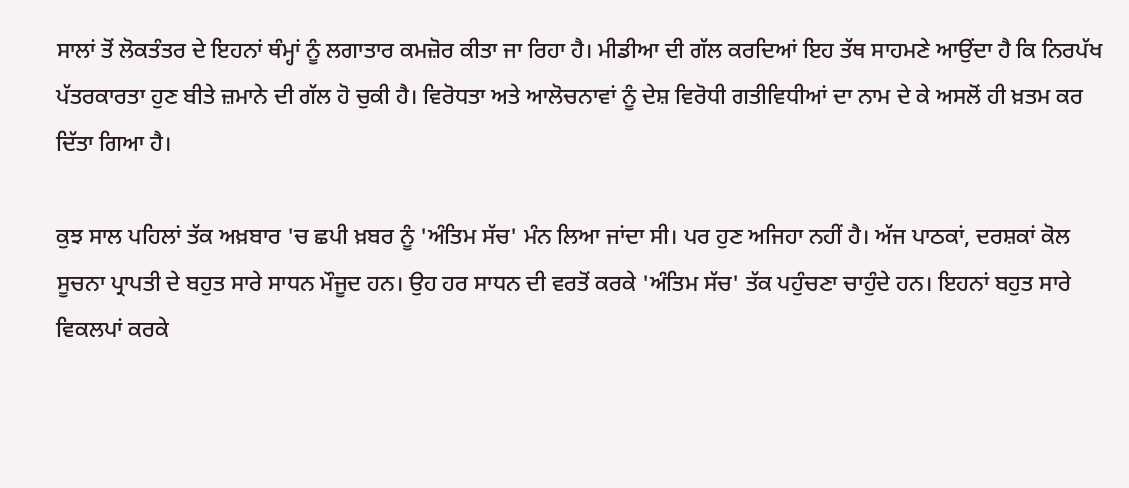ਸਾਲਾਂ ਤੋਂ ਲੋਕਤੰਤਰ ਦੇ ਇਹਨਾਂ ਥੰਮ੍ਹਾਂ ਨੂੰ ਲਗਾਤਾਰ ਕਮਜ਼ੋਰ ਕੀਤਾ ਜਾ ਰਿਹਾ ਹੈ। ਮੀਡੀਆ ਦੀ ਗੱਲ ਕਰਦਿਆਂ ਇਹ ਤੱਥ ਸਾਹਮਣੇ ਆਉਂਦਾ ਹੈ ਕਿ ਨਿਰਪੱਖ ਪੱਤਰਕਾਰਤਾ ਹੁਣ ਬੀਤੇ ਜ਼ਮਾਨੇ ਦੀ ਗੱਲ ਹੋ ਚੁਕੀ ਹੈ। ਵਿਰੋਧਤਾ ਅਤੇ ਆਲੋਚਨਾਵਾਂ ਨੂੰ ਦੇਸ਼ ਵਿਰੋਧੀ ਗਤੀਵਿਧੀਆਂ ਦਾ ਨਾਮ ਦੇ ਕੇ ਅਸਲੋਂ ਹੀ ਖ਼ਤਮ ਕਰ ਦਿੱਤਾ ਗਿਆ ਹੈ।

ਕੁਝ ਸਾਲ ਪਹਿਲਾਂ ਤੱਕ ਅਖ਼ਬਾਰ 'ਚ ਛਪੀ ਖ਼ਬਰ ਨੂੰ 'ਅੰਤਿਮ ਸੱਚ' ਮੰਨ ਲਿਆ ਜਾਂਦਾ ਸੀ। ਪਰ ਹੁਣ ਅਜਿਹਾ ਨਹੀਂ ਹੈ। ਅੱਜ ਪਾਠਕਾਂ, ਦਰਸ਼ਕਾਂ ਕੋਲ ਸੂਚਨਾ ਪ੍ਰਾਪਤੀ ਦੇ ਬਹੁਤ ਸਾਰੇ ਸਾਧਨ ਮੌਜੂਦ ਹਨ। ਉਹ ਹਰ ਸਾਧਨ ਦੀ ਵਰਤੋਂ ਕਰਕੇ 'ਅੰਤਿਮ ਸੱਚ' ਤੱਕ ਪਹੁੰਚਣਾ ਚਾਹੁੰਦੇ ਹਨ। ਇਹਨਾਂ ਬਹੁਤ ਸਾਰੇ ਵਿਕਲਪਾਂ ਕਰਕੇ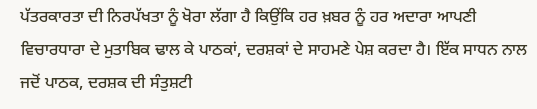ਪੱਤਰਕਾਰਤਾ ਦੀ ਨਿਰਪੱਖਤਾ ਨੂੰ ਖੋਰਾ ਲੱਗਾ ਹੈ ਕਿਉਂਕਿ ਹਰ ਖ਼ਬਰ ਨੂੰ ਹਰ ਅਦਾਰਾ ਆਪਣੀ ਵਿਚਾਰਧਾਰਾ ਦੇ ਮੁਤਾਬਿਕ ਢਾਲ ਕੇ ਪਾਠਕਾਂ, ਦਰਸ਼ਕਾਂ ਦੇ ਸਾਹਮਣੇ ਪੇਸ਼ ਕਰਦਾ ਹੈ। ਇੱਕ ਸਾਧਨ ਨਾਲ ਜਦੋਂ ਪਾਠਕ, ਦਰਸ਼ਕ ਦੀ ਸੰਤੁਸ਼ਟੀ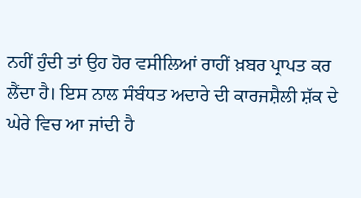ਨਹੀਂ ਹੁੰਦੀ ਤਾਂ ਉਹ ਹੋਰ ਵਸੀਲਿਆਂ ਰਾਹੀਂ ਖ਼ਬਰ ਪ੍ਰਾਪਤ ਕਰ ਲੈਂਦਾ ਹੈ। ਇਸ ਨਾਲ ਸੰਬੰਧਤ ਅਦਾਰੇ ਦੀ ਕਾਰਜਸ਼ੈਲੀ ਸ਼ੱਕ ਦੇ ਘੇਰੇ ਵਿਚ ਆ ਜਾਂਦੀ ਹੈ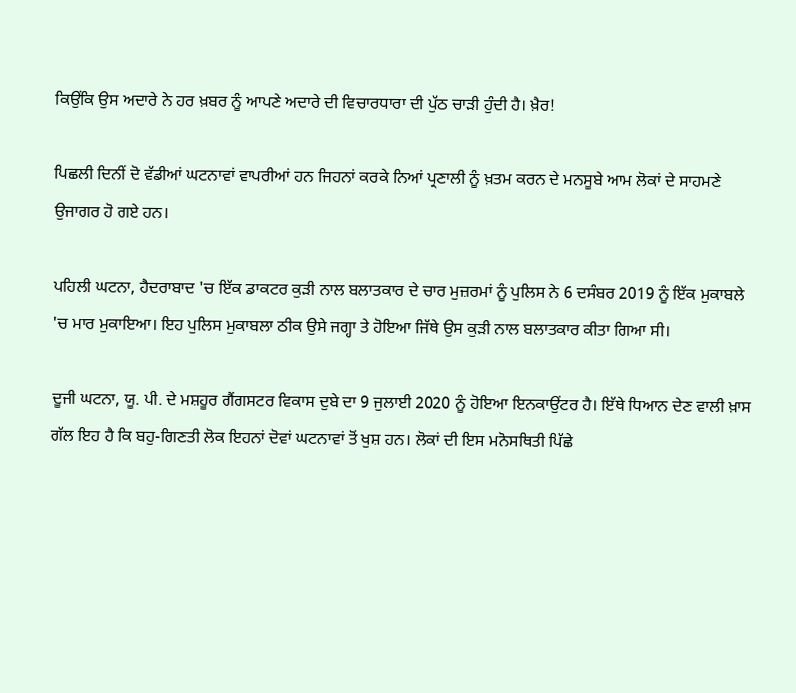ਕਿਉਂਕਿ ਉਸ ਅਦਾਰੇ ਨੇ ਹਰ ਖ਼ਬਰ ਨੂੰ ਆਪਣੇ ਅਦਾਰੇ ਦੀ ਵਿਚਾਰਧਾਰਾ ਦੀ ਪੁੱਠ ਚਾੜੀ ਹੁੰਦੀ ਹੈ। ਖ਼ੈਰ!

ਪਿਛਲੀ ਦਿਨੀਂ ਦੋ ਵੱਡੀਆਂ ਘਟਨਾਵਾਂ ਵਾਪਰੀਆਂ ਹਨ ਜਿਹਨਾਂ ਕਰਕੇ ਨਿਆਂ ਪ੍ਰਣਾਲੀ ਨੂੰ ਖ਼ਤਮ ਕਰਨ ਦੇ ਮਨਸੂਬੇ ਆਮ ਲੋਕਾਂ ਦੇ ਸਾਹਮਣੇ ਉਜਾਗਰ ਹੋ ਗਏ ਹਨ।

ਪਹਿਲੀ ਘਟਨਾ, ਹੈਦਰਾਬਾਦ 'ਚ ਇੱਕ ਡਾਕਟਰ ਕੁੜੀ ਨਾਲ ਬਲਾਤਕਾਰ ਦੇ ਚਾਰ ਮੁਜ਼ਰਮਾਂ ਨੂੰ ਪੁਲਿਸ ਨੇ 6 ਦਸੰਬਰ 2019 ਨੂੰ ਇੱਕ ਮੁਕਾਬਲੇ 'ਚ ਮਾਰ ਮੁਕਾਇਆ। ਇਹ ਪੁਲਿਸ ਮੁਕਾਬਲਾ ਠੀਕ ਉਸੇ ਜਗ੍ਹਾ ਤੇ ਹੋਇਆ ਜਿੱਥੇ ਉਸ ਕੁੜੀ ਨਾਲ ਬਲਾਤਕਾਰ ਕੀਤਾ ਗਿਆ ਸੀ।

ਦੂਜੀ ਘਟਨਾ, ਯੂ. ਪੀ. ਦੇ ਮਸ਼ਹੂਰ ਗੈਂਗਸਟਰ ਵਿਕਾਸ ਦੁਬੇ ਦਾ 9 ਜੁਲਾਈ 2020 ਨੂੰ ਹੋਇਆ ਇਨਕਾਉਂਟਰ ਹੈ। ਇੱਥੇ ਧਿਆਨ ਦੇਣ ਵਾਲੀ ਖ਼ਾਸ ਗੱਲ ਇਹ ਹੈ ਕਿ ਬਹੁ-ਗਿਣਤੀ ਲੋਕ ਇਹਨਾਂ ਦੋਵਾਂ ਘਟਨਾਵਾਂ ਤੋਂ ਖੁਸ਼ ਹਨ। ਲੋਕਾਂ ਦੀ ਇਸ ਮਨੋਸਥਿਤੀ ਪਿੱਛੇ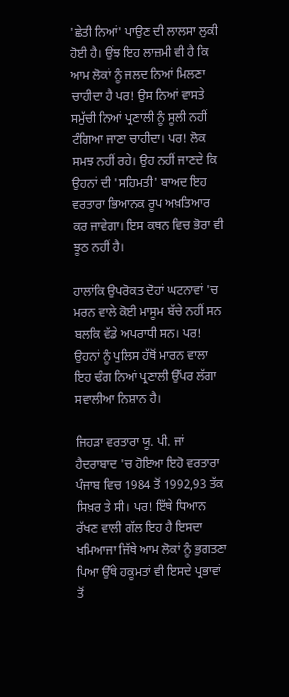'ਛੇਤੀ ਨਿਆਂ' ਪਾਉਣ ਦੀ ਲਾਲਸਾ ਲੁਕੀ ਹੋਈ ਹੈ। ਉਂਝ ਇਹ ਲਾਜ਼ਮੀ ਵੀ ਹੈ ਕਿ ਆਮ ਲੋਕਾਂ ਨੂੰ ਜਲਦ ਨਿਆਂ ਮਿਲਣਾ ਚਾਹੀਦਾ ਹੈ ਪਰ! ਉਸ ਨਿਆਂ ਵਾਸਤੇ ਸਮੁੱਚੀ ਨਿਆਂ ਪ੍ਰਣਾਲੀ ਨੂੰ ਸੂਲੀ ਨਹੀਂ ਟੰਗਿਆ ਜਾਣਾ ਚਾਹੀਦਾ। ਪਰ! ਲੋਕ ਸਮਝ ਨਹੀਂ ਰਹੇ। ਉਹ ਨਹੀਂ ਜਾਣਦੇ ਕਿ ਉਹਨਾਂ ਦੀ 'ਸਹਿਮਤੀ' ਬਾਅਦ ਇਹ ਵਰਤਾਰਾ ਭਿਆਨਕ ਰੂਪ ਅਖ਼ਤਿਆਰ ਕਰ ਜਾਵੇਗਾ। ਇਸ ਕਥਨ ਵਿਚ ਭੋਰਾ ਵੀ ਝੂਠ ਨਹੀਂ ਹੈ।

ਹਾਲਾਂਕਿ ਉਪਰੋਕਤ ਦੋਹਾਂ ਘਟਨਾਵਾਂ 'ਚ ਮਰਨ ਵਾਲੇ ਕੋਈ ਮਾਸੂਮ ਬੱਚੇ ਨਹੀਂ ਸਨ ਬਲਕਿ ਵੱਡੇ ਅਪਰਾਧੀ ਸਨ। ਪਰ! ਉਹਨਾਂ ਨੂੰ ਪੁਲਿਸ ਹੱਥੋਂ ਮਾਰਨ ਵਾਲਾ ਇਹ ਢੰਗ ਨਿਆਂ ਪ੍ਰਣਾਲੀ ਉੱਪਰ ਲੱਗਾ ਸਵਾਲੀਆ ਨਿਸ਼ਾਨ ਹੈ।

ਜਿਹੜਾ ਵਰਤਾਰਾ ਯੂ. ਪੀ. ਜਾਂ ਹੈਦਰਾਬਾਦ 'ਚ ਹੋਇਆ ਇਹੋ ਵਰਤਾਰਾ ਪੰਜਾਬ ਵਿਚ 1984 ਤੋਂ 1992,93 ਤੱਕ ਸਿਖ਼ਰ ਤੇ ਸੀ। ਪਰ! ਇੱਥੇ ਧਿਆਨ ਰੱਖਣ ਵਾਲੀ ਗੱਲ ਇਹ ਹੈ ਇਸਦਾ ਖਮਿਆਜਾ ਜਿੱਥੇ ਆਮ ਲੋਕਾਂ ਨੂੰ ਭੁਗਤਣਾ ਪਿਆ ਉੱਥੇ ਹਕੂਮਤਾਂ ਵੀ ਇਸਦੇ ਪ੍ਰਭਾਵਾਂ ਤੋਂ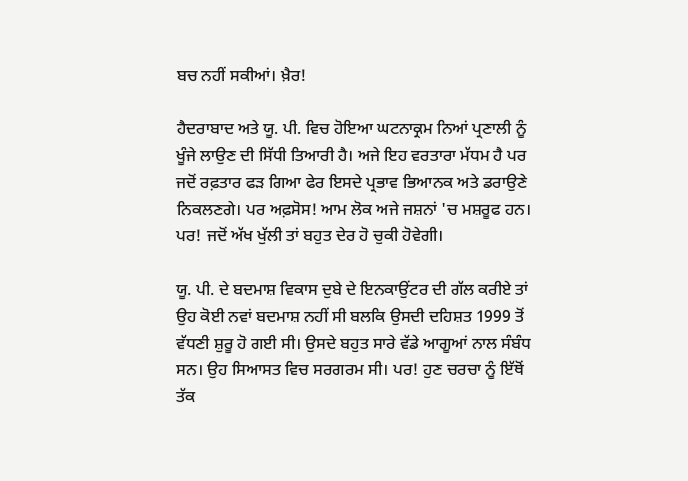ਬਚ ਨਹੀਂ ਸਕੀਆਂ। ਖ਼ੈਰ!

ਹੈਦਰਾਬਾਦ ਅਤੇ ਯੂ. ਪੀ. ਵਿਚ ਹੋਇਆ ਘਟਨਾਕ੍ਰਮ ਨਿਆਂ ਪ੍ਰਣਾਲੀ ਨੂੰ ਖੂੰਜੇ ਲਾਉਣ ਦੀ ਸਿੱਧੀ ਤਿਆਰੀ ਹੈ। ਅਜੇ ਇਹ ਵਰਤਾਰਾ ਮੱਧਮ ਹੈ ਪਰ ਜਦੋਂ ਰਫ਼ਤਾਰ ਫੜ ਗਿਆ ਫੇਰ ਇਸਦੇ ਪ੍ਰਭਾਵ ਭਿਆਨਕ ਅਤੇ ਡਰਾਉਣੇ ਨਿਕਲਣਗੇ। ਪਰ ਅਫ਼ਸੋਸ! ਆਮ ਲੋਕ ਅਜੇ ਜਸ਼ਨਾਂ 'ਚ ਮਸ਼ਰੂਫ ਹਨ। ਪਰ! ਜਦੋਂ ਅੱਖ ਖੁੱਲੀ ਤਾਂ ਬਹੁਤ ਦੇਰ ਹੋ ਚੁਕੀ ਹੋਵੇਗੀ।

ਯੂ. ਪੀ. ਦੇ ਬਦਮਾਸ਼ ਵਿਕਾਸ ਦੁਬੇ ਦੇ ਇਨਕਾਉਂਟਰ ਦੀ ਗੱਲ ਕਰੀਏ ਤਾਂ ਉਹ ਕੋਈ ਨਵਾਂ ਬਦਮਾਸ਼ ਨਹੀਂ ਸੀ ਬਲਕਿ ਉਸਦੀ ਦਹਿਸ਼ਤ 1999 ਤੋਂ ਵੱਧਣੀ ਸ਼ੁਰੂ ਹੋ ਗਈ ਸੀ। ਉਸਦੇ ਬਹੁਤ ਸਾਰੇ ਵੱਡੇ ਆਗੂਆਂ ਨਾਲ ਸੰਬੰਧ ਸਨ। ਉਹ ਸਿਆਸਤ ਵਿਚ ਸਰਗਰਮ ਸੀ। ਪਰ! ਹੁਣ ਚਰਚਾ ਨੂੰ ਇੱਥੋਂ ਤੱਕ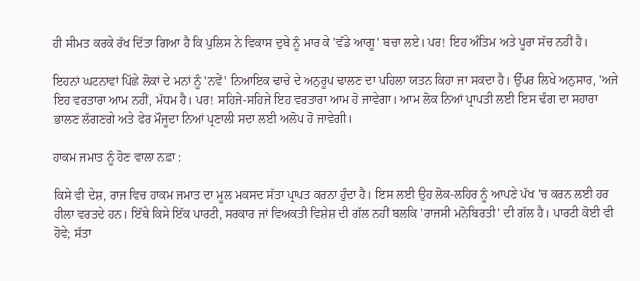ਹੀ ਸੀਮਤ ਕਰਕੇ ਰੱਖ ਦਿੱਤਾ ਗਿਆ ਹੈ ਕਿ ਪੁਲਿਸ ਨੇ ਵਿਕਾਸ ਦੁਬੇ ਨੂੰ ਮਾਰ ਕੇ 'ਵੱਡੇ ਆਗੂ' ਬਚਾ ਲਏ। ਪਰ! ਇਹ ਅੰਤਿਮ ਅਤੇ ਪੂਰਾ ਸੱਚ ਨਹੀਂ ਹੈ।

ਇਹਨਾਂ ਘਟਨਾਵਾਂ ਪਿੱਛੇ ਲੋਕਾਂ ਦੇ ਮਨਾਂ ਨੂੰ 'ਨਵੇਂ' ਨਿਆਇਕ ਢਾਚੇ ਦੇ ਅਨੁਰੂਪ ਢਾਲਣ ਦਾ ਪਹਿਲਾ ਯਤਨ ਕਿਹਾ ਜਾ ਸਕਦਾ ਹੈ। ਉੱਪਰ ਲਿਖੇ ਅਨੁਸਾਰ, 'ਅਜੇ ਇਹ ਵਰਤਾਰਾ ਆਮ ਨਹੀਂ, ਮੱਧਮ ਹੈ। ਪਰ! ਸਹਿਜੇ-ਸਹਿਜੇ ਇਹ ਵਰਤਾਰਾ ਆਮ ਹੋ ਜਾਵੇਗਾ। ਆਮ ਲੋਕ ਨਿਆਂ ਪ੍ਰਾਪਤੀ ਲਈ ਇਸ ਢੰਗ ਦਾ ਸਹਾਰਾ ਭਾਲਣ ਲੱਗਣਗੇ ਅਤੇ ਫੇਰ ਮੌਜੂਦਾ ਨਿਆਂ ਪ੍ਰਣਾਲੀ ਸਦਾ ਲਈ ਅਲੋਪ ਹੋ ਜਾਵੇਗੀ।

ਹਾਕਮ ਜਮਾਤ ਨੂੰ ਹੋਣ ਵਾਲਾ ਨਫ਼ਾ :

ਕਿਸੇ ਵੀ ਦੇਸ਼, ਰਾਜ ਵਿਚ ਹਾਕਮ ਜਮਾਤ ਦਾ ਮੂਲ ਮਕਸਦ ਸੱਤਾ ਪ੍ਰਾਪਤ ਕਰਨਾ ਹੁੰਦਾ ਹੈ। ਇਸ ਲਈ ਉਹ ਲੋਕ-ਲਹਿਰ ਨੂੰ ਆਪਣੇ ਪੱਖ 'ਚ ਕਰਨ ਲਈ ਹਰ ਹੀਲਾ ਵਰਤਦੇ ਹਨ। ਇੱਥੇ ਕਿਸੇ ਇੱਕ ਪਾਰਟੀ, ਸਰਕਾਰ ਜਾਂ ਵਿਅਕਤੀ ਵਿਸ਼ੇਸ਼ ਦੀ ਗੱਲ ਨਹੀਂ ਬਲਕਿ 'ਰਾਜਸੀ ਮਨੋਬਿਰਤੀ' ਦੀ ਗੱਲ ਹੈ। ਪਾਰਟੀ ਕੋਈ ਵੀ ਹੋਵੇ; ਸੱਤਾ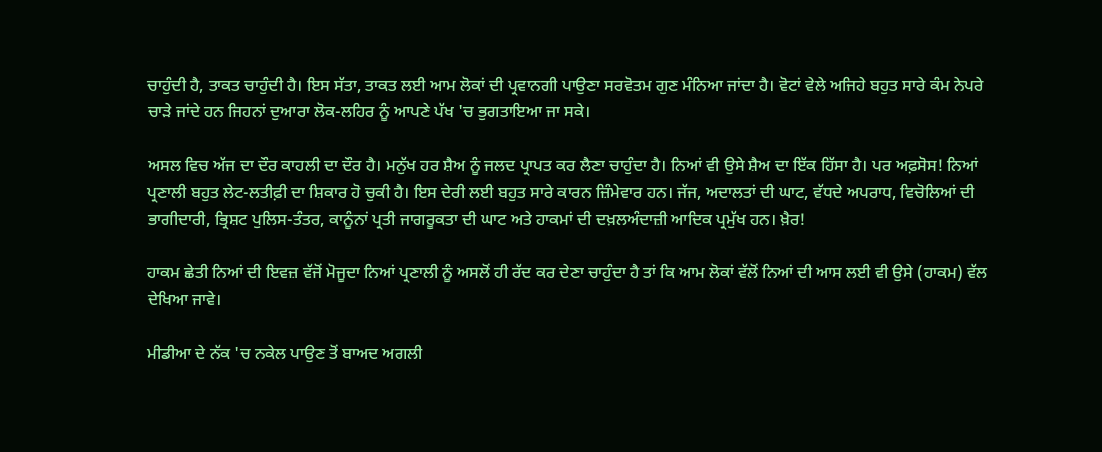ਚਾਹੁੰਦੀ ਹੈ, ਤਾਕਤ ਚਾਹੁੰਦੀ ਹੈ। ਇਸ ਸੱਤਾ, ਤਾਕਤ ਲਈ ਆਮ ਲੋਕਾਂ ਦੀ ਪ੍ਰਵਾਨਗੀ ਪਾਉਣਾ ਸਰਵੋਤਮ ਗੁਣ ਮੰਨਿਆ ਜਾਂਦਾ ਹੈ। ਵੋਟਾਂ ਵੇਲੇ ਅਜਿਹੇ ਬਹੁਤ ਸਾਰੇ ਕੰਮ ਨੇਪਰੇ ਚਾੜੇ ਜਾਂਦੇ ਹਨ ਜਿਹਨਾਂ ਦੁਆਰਾ ਲੋਕ-ਲਹਿਰ ਨੂੰ ਆਪਣੇ ਪੱਖ 'ਚ ਭੁਗਤਾਇਆ ਜਾ ਸਕੇ।

ਅਸਲ ਵਿਚ ਅੱਜ ਦਾ ਦੌਰ ਕਾਹਲੀ ਦਾ ਦੌਰ ਹੈ। ਮਨੁੱਖ ਹਰ ਸ਼ੈਅ ਨੂੰ ਜਲਦ ਪ੍ਰਾਪਤ ਕਰ ਲੈਣਾ ਚਾਹੁੰਦਾ ਹੈ। ਨਿਆਂ ਵੀ ਉਸੇ ਸ਼ੈਅ ਦਾ ਇੱਕ ਹਿੱਸਾ ਹੈ। ਪਰ ਅਫ਼ਸੋਸ! ਨਿਆਂ ਪ੍ਰਣਾਲੀ ਬਹੁਤ ਲੇਟ-ਲਤੀਫ਼ੀ ਦਾ ਸ਼ਿਕਾਰ ਹੋ ਚੁਕੀ ਹੈ। ਇਸ ਦੇਰੀ ਲਈ ਬਹੁਤ ਸਾਰੇ ਕਾਰਨ ਜ਼ਿੰਮੇਵਾਰ ਹਨ। ਜੱਜ, ਅਦਾਲਤਾਂ ਦੀ ਘਾਟ, ਵੱਧਦੇ ਅਪਰਾਧ, ਵਿਚੋਲਿਆਂ ਦੀ ਭਾਗੀਦਾਰੀ, ਭ੍ਰਿਸ਼ਟ ਪੁਲਿਸ-ਤੰਤਰ, ਕਾਨੂੰਨਾਂ ਪ੍ਰਤੀ ਜਾਗਰੂਕਤਾ ਦੀ ਘਾਟ ਅਤੇ ਹਾਕਮਾਂ ਦੀ ਦਖ਼ਲਅੰਦਾਜ਼ੀ ਆਦਿਕ ਪ੍ਰਮੁੱਖ ਹਨ। ਖ਼ੈਰ!

ਹਾਕਮ ਛੇਤੀ ਨਿਆਂ ਦੀ ਇਵਜ਼ ਵੱਜੋਂ ਮੋਜੂਦਾ ਨਿਆਂ ਪ੍ਰਣਾਲੀ ਨੂੰ ਅਸਲੋਂ ਹੀ ਰੱਦ ਕਰ ਦੇਣਾ ਚਾਹੁੰਦਾ ਹੈ ਤਾਂ ਕਿ ਆਮ ਲੋਕਾਂ ਵੱਲੋਂ ਨਿਆਂ ਦੀ ਆਸ ਲਈ ਵੀ ਉਸੇ (ਹਾਕਮ) ਵੱਲ ਦੇਖਿਆ ਜਾਵੇ।

ਮੀਡੀਆ ਦੇ ਨੱਕ 'ਚ ਨਕੇਲ ਪਾਉਣ ਤੋਂ ਬਾਅਦ ਅਗਲੀ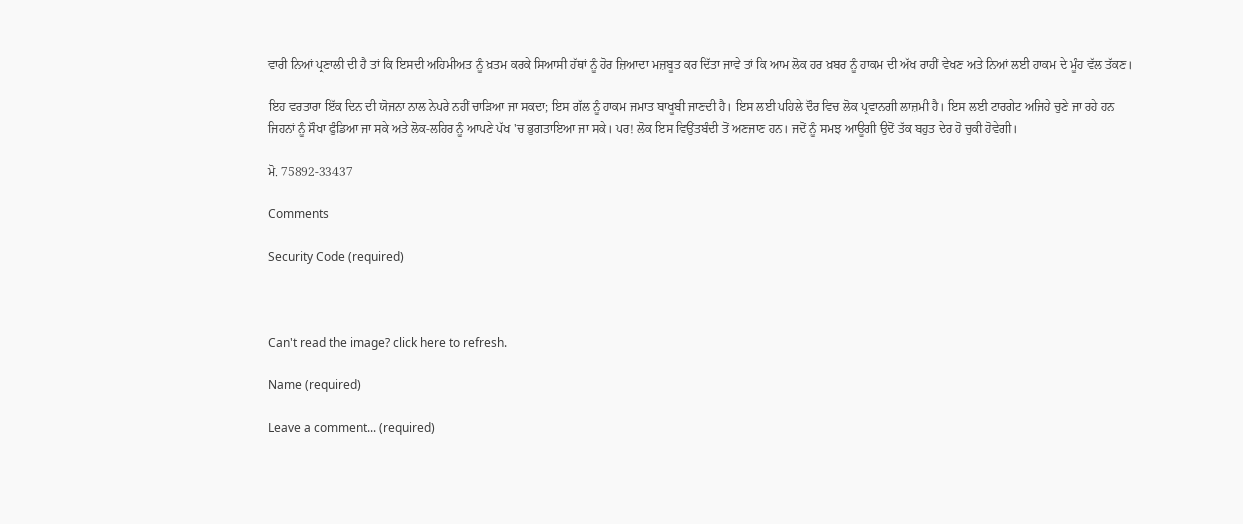ਵਾਰੀ ਨਿਆਂ ਪ੍ਰਣਾਲੀ ਦੀ ਹੈ ਤਾਂ ਕਿ ਇਸਦੀ ਅਹਿਮੀਅਤ ਨੂੰ ਖ਼ਤਮ ਕਰਕੇ ਸਿਆਸੀ ਹੱਥਾਂ ਨੂੰ ਹੋਰ ਜ਼ਿਆਦਾ ਮਜ਼ਬੂਤ ਕਰ ਦਿੱਤਾ ਜਾਵੇ ਤਾਂ ਕਿ ਆਮ ਲੋਕ ਹਰ ਖ਼ਬਰ ਨੂੰ ਹਾਕਮ ਦੀ ਅੱਖ ਰਾਹੀਂ ਵੇਖਣ ਅਤੇ ਨਿਆਂ ਲਈ ਹਾਕਮ ਦੇ ਮੂੰਹ ਵੱਲ ਤੱਕਣ।

ਇਹ ਵਰਤਾਰਾ ਇੱਕ ਦਿਨ ਦੀ ਯੋਜਨਾ ਨਾਲ ਨੇਪਰੇ ਨਹੀਂ ਚਾੜਿਆ ਜਾ ਸਕਦਾ; ਇਸ ਗੱਲ ਨੂੰ ਹਾਕਮ ਜਮਾਤ ਬਾਖੂਬੀ ਜਾਣਦੀ ਹੈ। ਇਸ ਲਈ ਪਹਿਲੇ ਦੌਰ ਵਿਚ ਲੋਕ ਪ੍ਰਵਾਨਗੀ ਲਾਜ਼ਮੀ ਹੈ। ਇਸ ਲਈ ਟਾਰਗੇਟ ਅਜਿਹੇ ਚੁਣੇ ਜਾ ਰਹੇ ਹਨ ਜਿਹਨਾਂ ਨੂੰ ਸੌਖਾ ਫੁੰਡਿਆ ਜਾ ਸਕੇ ਅਤੇ ਲੋਕ-ਲਹਿਰ ਨੂੰ ਆਪਣੇ ਪੱਖ 'ਚ ਭੁਗਤਾਇਆ ਜਾ ਸਕੇ। ਪਰ! ਲੋਕ ਇਸ ਵਿਉਂਤਬੰਦੀ ਤੋਂ ਅਣਜਾਣ ਹਨ। ਜਦੋਂ ਨੂੰ ਸਮਝ ਆਊਗੀ ਉਦੋਂ ਤੱਕ ਬਹੁਤ ਦੇਰ ਹੋ ਚੁਕੀ ਹੋਵੇਗੀ।

ਮੋ. 75892-33437

Comments

Security Code (required)



Can't read the image? click here to refresh.

Name (required)

Leave a comment... (required)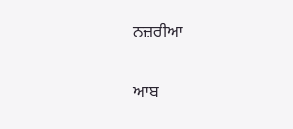ਨਜ਼ਰੀਆ

ਆਬ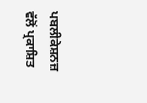ਪਬਲੀਕੇਸ਼ਨਜ਼ ਵੱਲੋਂ ਪ੍ਰਕਾਸ਼ਿਤ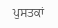ਪੁਸਤਕਾਂ